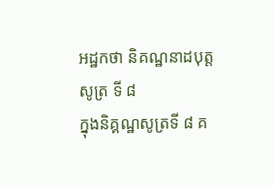អដ្ឋកថា និគណ្ឋនាដបុត្តសូត្រ ទី ៨
ក្នុងនិគ្គណ្ឋសូត្រទី ៨ គ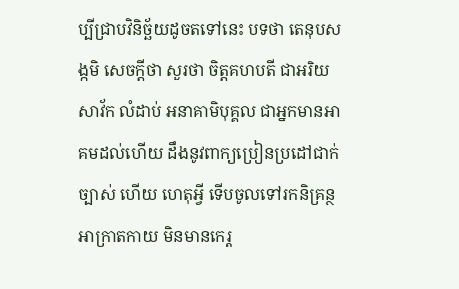ប្បីជ្រាបវិនិច្ឆ័យដូចតទៅនេះ បទថា តេនុបសង្កមិ សេចក្តីថា សួរថា ចិត្តគហបតី ជាអរិយសាវ័ក លំដាប់ អនាគាមិបុគ្គល ជាអ្នកមានអាគមដល់ហើយ ដឹងនូវពាក្យប្រៀនប្រដៅជាក់ច្បាស់ ហើយ ហេតុអ្វី ទើបចូលទៅរកនិគ្រន្ថអាក្រាតកាយ មិនមានកេរ្ត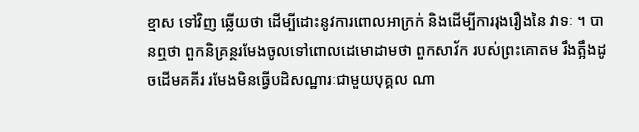ខ្មាស ទៅវិញ ឆ្លើយថា ដើម្បីដោះនូវការពោលអាក្រក់ និងដើម្បីការរុងរឿងនៃ វាទៈ ។ បានឮថា ពួកនិគ្រន្ថរមែងចូលទៅពោលដេមោដាមថា ពួកសាវ័ក របស់ព្រះគោតម រឹងត្អឹងដូចដើមគគីរ រមែងមិនធ្វើបដិសណ្ឋារៈជាមួយបុគ្គល ណា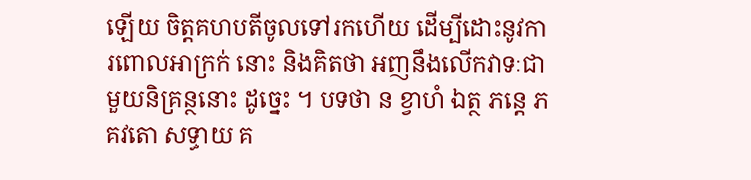ឡើយ ចិត្តគហបតីចូលទៅរកហើយ ដើម្បីដោះនូវការពោលអាក្រក់ នោះ និងគិតថា អញនឹងលើកវាទៈជាមួយនិគ្រន្ថនោះ ដូច្នេះ ។ បទថា ន ខ្វាហំ ឯត្ថ ភន្តេ ភគវតោ សទ្ធាយ គ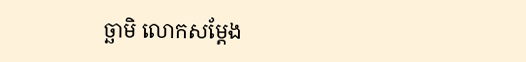ច្ឆាមិ លោកសម្តែង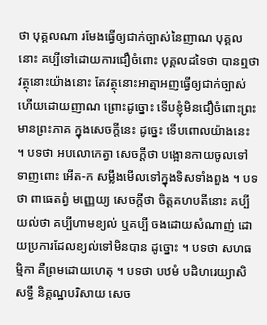ថា បុគ្គលណា រមែងធ្វើឲ្យជាក់ច្បាស់នៃញាណ បុគ្គលនោះ គប្បីទៅដោយការជឿចំពោះ បុគ្គលដទៃថា បានឮថា វត្ថុនោះយ៉ាងនោះ តែវត្ថុនោះអាត្មាអញធ្វើឲ្យជាក់ច្បាស់ ហើយដោយញាណ ព្រោះដូច្នោះ ទើបខ្ញុំមិនជឿចំពោះព្រះមានព្រះភាគ ក្នុងសេចក្តីនេះ ដូច្នេះ ទើបពោលយ៉ាងនេះ ។ បទថា អបលោកេត្វា សេចក្តីថា បង្អោនកាយចូលទៅ ទាញពោះ អើត-ក សម្លឹងមើលទៅក្នុងទិសទាំងពួង ។ បទថា ពាធេតព្វំ មញ្ញេយ្យ សេចក្តីថា ចិត្តគហបតីនោះ គប្បីយល់ថា គប្បីហាមខ្យល់ ឬគប្បី ចងដោយសំណាញ់ ដោយប្រការដែលខ្យល់ទៅមិនបាន ដូច្នោះ ។ បទថា សហធម្មិកា គឺព្រមដោយហេតុ ។ បទថា បឋមំ បដិហរេយ្យាសិ សទ្ធឹ និគ្គណ្ឋបរិសាយ សេច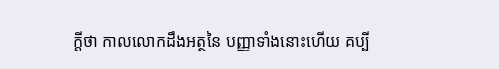ក្តីថា កាលលោកដឹងអត្ថនៃ បញ្ញាទាំងនោះហើយ គប្បី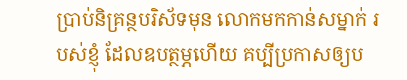ប្រាប់និគ្រន្ថបរិស័ទមុន លោកមកកាន់សម្នាក់ របស់ខ្ញុំ ដែលឧបត្ថម្ភហើយ គប្បីប្រកាសឲ្យប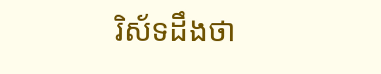រិស័ទដឹងថា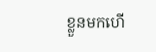ខ្លួនមកហើ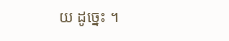យ ដូច្នេះ ។